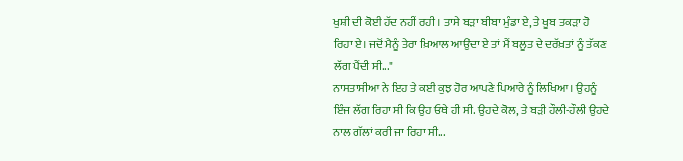ਖੁਸ਼ੀ ਦੀ ਕੋਈ ਹੱਦ ਨਹੀਂ ਰਹੀ । ਤਾਸੇ ਬੜਾ ਬੀਬਾ ਮੁੰਡਾ ਏ, ਤੇ ਖੂਬ ਤਕੜਾ ਹੋ ਰਿਹਾ ਏ। ਜਦੋਂ ਮੈਨੂੰ ਤੇਰਾ ਖ਼ਿਆਲ ਆਉਂਦਾ ਏ ਤਾਂ ਮੈਂ ਬਲੂਤ ਦੇ ਦਰੱਖ਼ਤਾਂ ਨੂੰ ਤੱਕਣ ਲੱਗ ਪੈਂਦੀ ਸੀ..."
ਨਾਸਤਾਸੀਆ ਨੇ ਇਹ ਤੇ ਕਈ ਕੁਝ ਹੋਰ ਆਪਣੇ ਪਿਆਰੇ ਨੂੰ ਲਿਖਿਆ। ਉਹਨੂੰ ਇੰਜ ਲੱਗ ਰਿਹਾ ਸੀ ਕਿ ਉਹ ਓਥੇ ਹੀ ਸੀ. ਉਹਦੇ ਕੋਲ, ਤੇ ਬੜੀ ਹੌਲੀ-ਹੌਲੀ ਉਹਦੇ ਨਾਲ ਗੱਲਾਂ ਕਰੀ ਜਾ ਰਿਹਾ ਸੀ...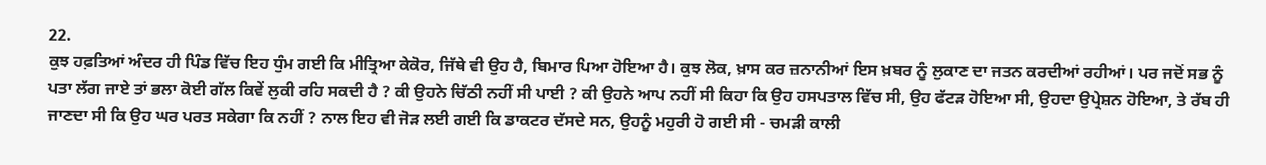22.
ਕੁਝ ਹਫ਼ਤਿਆਂ ਅੰਦਰ ਹੀ ਪਿੰਡ ਵਿੱਚ ਇਹ ਧੁੰਮ ਗਈ ਕਿ ਮੀਤ੍ਰਿਆ ਕੇਕੋਰ, ਜਿੱਥੇ ਵੀ ਉਹ ਹੈ, ਬਿਮਾਰ ਪਿਆ ਹੋਇਆ ਹੈ। ਕੁਝ ਲੋਕ, ਖ਼ਾਸ ਕਰ ਜ਼ਨਾਨੀਆਂ ਇਸ ਖ਼ਬਰ ਨੂੰ ਲੁਕਾਣ ਦਾ ਜਤਨ ਕਰਦੀਆਂ ਰਹੀਆਂ। ਪਰ ਜਦੋਂ ਸਭ ਨੂੰ ਪਤਾ ਲੱਗ ਜਾਏ ਤਾਂ ਭਲਾ ਕੋਈ ਗੱਲ ਕਿਵੇਂ ਲੁਕੀ ਰਹਿ ਸਕਦੀ ਹੈ ? ਕੀ ਉਹਨੇ ਚਿੱਠੀ ਨਹੀਂ ਸੀ ਪਾਈ ? ਕੀ ਉਹਨੇ ਆਪ ਨਹੀਂ ਸੀ ਕਿਹਾ ਕਿ ਉਹ ਹਸਪਤਾਲ ਵਿੱਚ ਸੀ, ਉਹ ਫੱਟੜ ਹੋਇਆ ਸੀ, ਉਹਦਾ ਉਪ੍ਰੇਸ਼ਨ ਹੋਇਆ, ਤੇ ਰੱਬ ਹੀ ਜਾਣਦਾ ਸੀ ਕਿ ਉਹ ਘਰ ਪਰਤ ਸਕੇਗਾ ਕਿ ਨਹੀਂ ? ਨਾਲ ਇਹ ਵੀ ਜੋੜ ਲਈ ਗਈ ਕਿ ਡਾਕਟਰ ਦੱਸਦੇ ਸਨ, ਉਹਨੂੰ ਮਹੁਰੀ ਹੋ ਗਈ ਸੀ - ਚਮੜੀ ਕਾਲੀ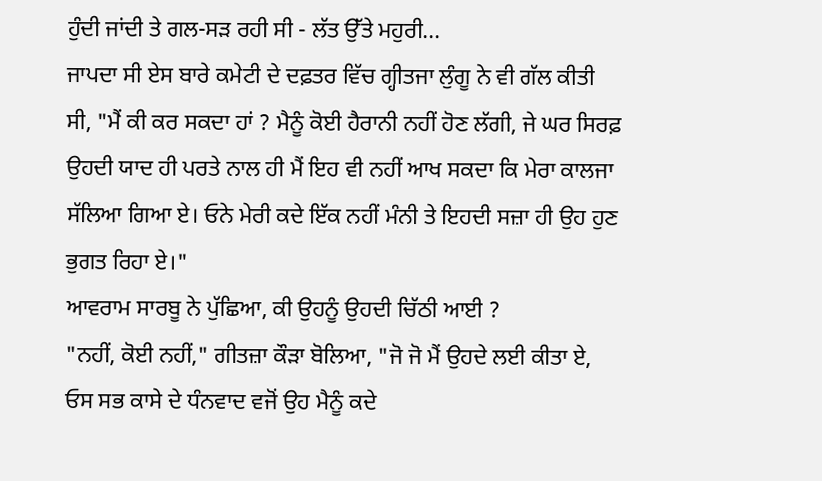ਹੁੰਦੀ ਜਾਂਦੀ ਤੇ ਗਲ-ਸੜ ਰਹੀ ਸੀ - ਲੱਤ ਉੱਤੇ ਮਹੁਰੀ...
ਜਾਪਦਾ ਸੀ ਏਸ ਬਾਰੇ ਕਮੇਟੀ ਦੇ ਦਫ਼ਤਰ ਵਿੱਚ ਗ੍ਹੀਤਜਾ ਲੁੰਗੂ ਨੇ ਵੀ ਗੱਲ ਕੀਤੀ ਸੀ, "ਮੈਂ ਕੀ ਕਰ ਸਕਦਾ ਹਾਂ ? ਮੈਨੂੰ ਕੋਈ ਹੈਰਾਨੀ ਨਹੀਂ ਹੋਣ ਲੱਗੀ, ਜੇ ਘਰ ਸਿਰਫ਼ ਉਹਦੀ ਯਾਦ ਹੀ ਪਰਤੇ ਨਾਲ ਹੀ ਮੈਂ ਇਹ ਵੀ ਨਹੀਂ ਆਖ ਸਕਦਾ ਕਿ ਮੇਰਾ ਕਾਲਜਾ ਸੱਲਿਆ ਗਿਆ ਏ। ਓਨੇ ਮੇਰੀ ਕਦੇ ਇੱਕ ਨਹੀਂ ਮੰਨੀ ਤੇ ਇਹਦੀ ਸਜ਼ਾ ਹੀ ਉਹ ਹੁਣ ਭੁਗਤ ਰਿਹਾ ਏ।"
ਆਵਰਾਮ ਸਾਰਬੂ ਨੇ ਪੁੱਛਿਆ, ਕੀ ਉਹਨੂੰ ਉਹਦੀ ਚਿੱਠੀ ਆਈ ?
"ਨਹੀਂ, ਕੋਈ ਨਹੀਂ," ਗੀਤਜ਼ਾ ਕੌੜਾ ਬੋਲਿਆ, "ਜੋ ਜੋ ਮੈਂ ਉਹਦੇ ਲਈ ਕੀਤਾ ਏ, ਓਸ ਸਭ ਕਾਸੇ ਦੇ ਧੰਨਵਾਦ ਵਜੋਂ ਉਹ ਮੈਨੂੰ ਕਦੇ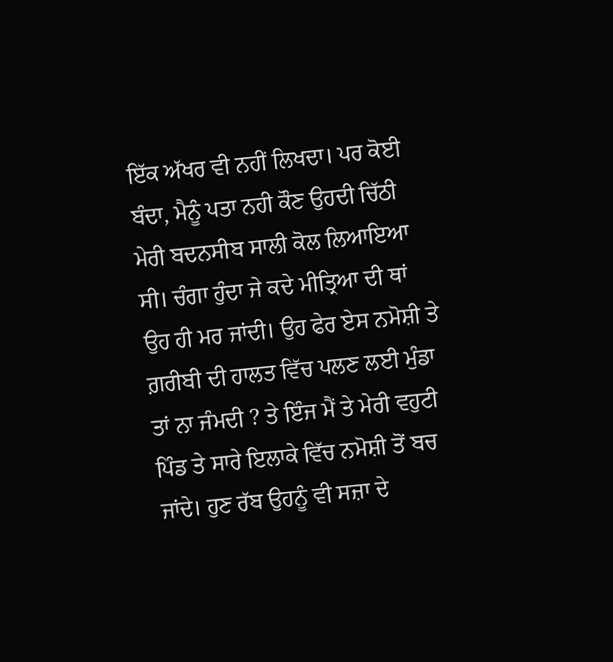ਇੱਕ ਅੱਖਰ ਵੀ ਨਹੀਂ ਲਿਖਦਾ। ਪਰ ਕੋਈ ਬੰਦਾ, ਮੈਨੂੰ ਪਤਾ ਨਹੀ ਕੌਣ ਉਹਦੀ ਚਿੱਠੀ ਮੇਰੀ ਬਦਨਸੀਬ ਸਾਲੀ ਕੋਲ ਲਿਆਇਆ ਸੀ। ਚੰਗਾ ਹੁੰਦਾ ਜੇ ਕਦੇ ਮੀਤ੍ਰਿਆ ਦੀ ਥਾਂ ਉਹ ਹੀ ਮਰ ਜਾਂਦੀ। ਉਹ ਫੇਰ ਏਸ ਨਮੋਸ਼ੀ ਤੇ ਗ਼ਰੀਬੀ ਦੀ ਹਾਲਤ ਵਿੱਚ ਪਲਣ ਲਈ ਮੁੰਡਾ ਤਾਂ ਨਾ ਜੰਮਦੀ ? ਤੇ ਇੰਜ ਮੈਂ ਤੇ ਮੇਰੀ ਵਹੁਟੀ ਪਿੰਡ ਤੇ ਸਾਰੇ ਇਲਾਕੇ ਵਿੱਚ ਨਮੋਸ਼ੀ ਤੋਂ ਬਚ ਜਾਂਦੇ। ਹੁਣ ਰੱਬ ਉਹਨੂੰ ਵੀ ਸਜ਼ਾ ਦੇ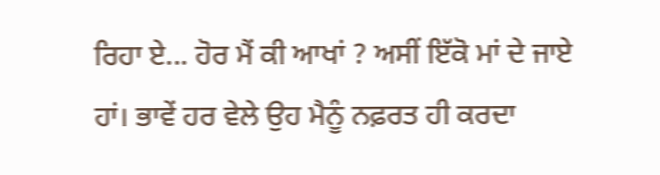ਰਿਹਾ ਏ... ਹੋਰ ਮੈਂ ਕੀ ਆਖਾਂ ? ਅਸੀਂ ਇੱਕੋ ਮਾਂ ਦੇ ਜਾਏ ਹਾਂ। ਭਾਵੇਂ ਹਰ ਵੇਲੇ ਉਹ ਮੈਨੂੰ ਨਫ਼ਰਤ ਹੀ ਕਰਦਾ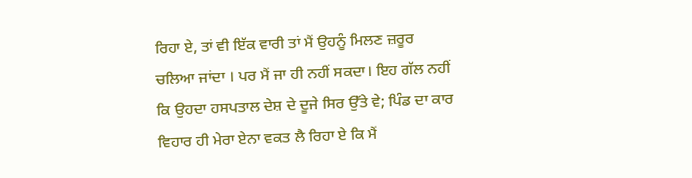ਰਿਹਾ ਏ, ਤਾਂ ਵੀ ਇੱਕ ਵਾਰੀ ਤਾਂ ਮੈਂ ਉਹਨੂੰ ਮਿਲਣ ਜ਼ਰੂਰ ਚਲਿਆ ਜਾਂਦਾ । ਪਰ ਮੈਂ ਜਾ ਹੀ ਨਹੀਂ ਸਕਦਾ। ਇਹ ਗੱਲ ਨਹੀਂ ਕਿ ਉਹਦਾ ਹਸਪਤਾਲ ਦੇਸ਼ ਦੇ ਦੂਜੇ ਸਿਰ ਉੱਤੇ ਵੇ; ਪਿੰਡ ਦਾ ਕਾਰ ਵਿਹਾਰ ਹੀ ਮੇਰਾ ਏਨਾ ਵਕਤ ਲੈ ਰਿਹਾ ਏ ਕਿ ਮੈਂ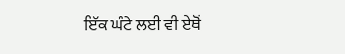ਇੱਕ ਘੰਟੇ ਲਈ ਵੀ ਏਥੋਂ